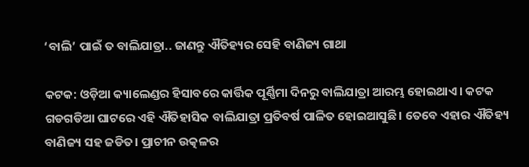‘ବାଲି’ ପାଇଁ ତ ବାଲିଯାତ୍ରା.. ଜାଣନ୍ତୁ ଐତିହ୍ୟର ସେହି ବାଣିଜ୍ୟ ଗାଥା

କଟକ: ଓଡ଼ିଆ କ୍ୟାଲେଣ୍ଡର ହିସାବରେ କାର୍ତ୍ତିକ ପୂର୍ଣ୍ଣିମା ଦିନରୁ ବାଲିଯାତ୍ରା ଆରମ୍ଭ ହୋଇଥାଏ। କଟକ ଗଡଗଡିଆ ଘାଟରେ ଏହି ଐତିହାସିକ ବାଲିଯାତ୍ରା ପ୍ରତିବର୍ଷ ପାଳିତ ହୋଇଆସୁଛି। ତେବେ ଏହାର ଐତିହ୍ୟ ବାଣିଜ୍ୟ ସହ ଜଡିତ। ପ୍ରାଚୀନ ଉତ୍କଳର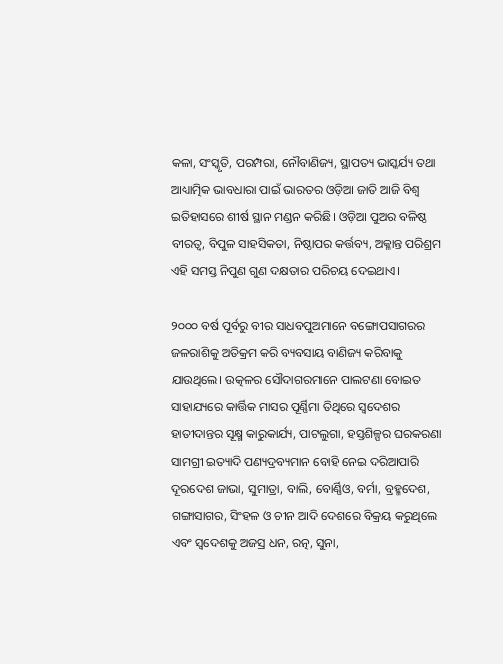କଳା, ସଂସ୍କୃତି, ପରମ୍ପରା, ନୌବାଣିଜ୍ୟ, ସ୍ଥାପତ୍ୟ ଭାସ୍କର୍ଯ୍ୟ ତଥା ଆଧ୍ୟାତ୍ମିକ ଭାବଧାରା ପାଇଁ ଭାରତର ଓଡ଼ିଆ ଜାତି ଆଜି ବିଶ୍ୱ ଇତିହାସରେ ଶୀର୍ଷ ସ୍ଥାନ ମଣ୍ଡନ କରିଛି। ଓଡ଼ିଆ ପୁଅର ବଳିଷ୍ଠ ବୀରତ୍ୱ, ବିପୁଳ ସାହସିକତା, ନିଷ୍ଠାପର କର୍ତ୍ତବ୍ୟ, ଅକ୍ଳାନ୍ତ ପରିଶ୍ରମ ଏହି ସମସ୍ତ ନିପୁଣ ଗୁଣ ଦକ୍ଷତାର ପରିଚୟ ଦେଇଥାଏ।

୨୦୦୦ ବର୍ଷ ପୂର୍ବରୁ ବୀର ସାଧବପୁଅମାନେ ବଙ୍ଗୋପସାଗରର ଜଳରାଶିକୁ ଅତିକ୍ରମ କରି ବ୍ୟବସାୟ ବାଣିଜ୍ୟ କରିବାକୁ ଯାଉଥିଲେ। ଉତ୍କଳର ସୌଦାଗରମାନେ ପାଲଟଣା ବୋଇତ ସାହାଯ୍ୟରେ କାର୍ତ୍ତିକ ମାସର ପୂର୍ଣ୍ଣିମା ତିଥିରେ ସ୍ୱଦେଶର ହାତୀଦାନ୍ତର ସୂକ୍ଷ୍ମ କାରୁକାର୍ଯ୍ୟ, ପାଟଲୁଗା, ହସ୍ତଶିଳ୍ପର ଘରକରଣା ସାମଗ୍ରୀ ଇତ୍ୟାଦି ପଣ୍ୟଦ୍ରବ୍ୟମାନ ବୋହି ନେଇ ଦରିଆପାରି ଦୂରଦେଶ ଜାଭା, ସୁମାତ୍ରା, ବାଲି, ବୋର୍ଣ୍ଣିଓ, ବର୍ମା, ବ୍ରହ୍ମଦେଶ, ଗଙ୍ଗାସାଗର, ସିଂହଳ ଓ ଚୀନ ଆଦି ଦେଶରେ ବିକ୍ରୟ କରୁଥିଲେ ଏବଂ ସ୍ୱଦେଶକୁ ଅଜସ୍ର ଧନ, ରତ୍ନ, ସୁନା,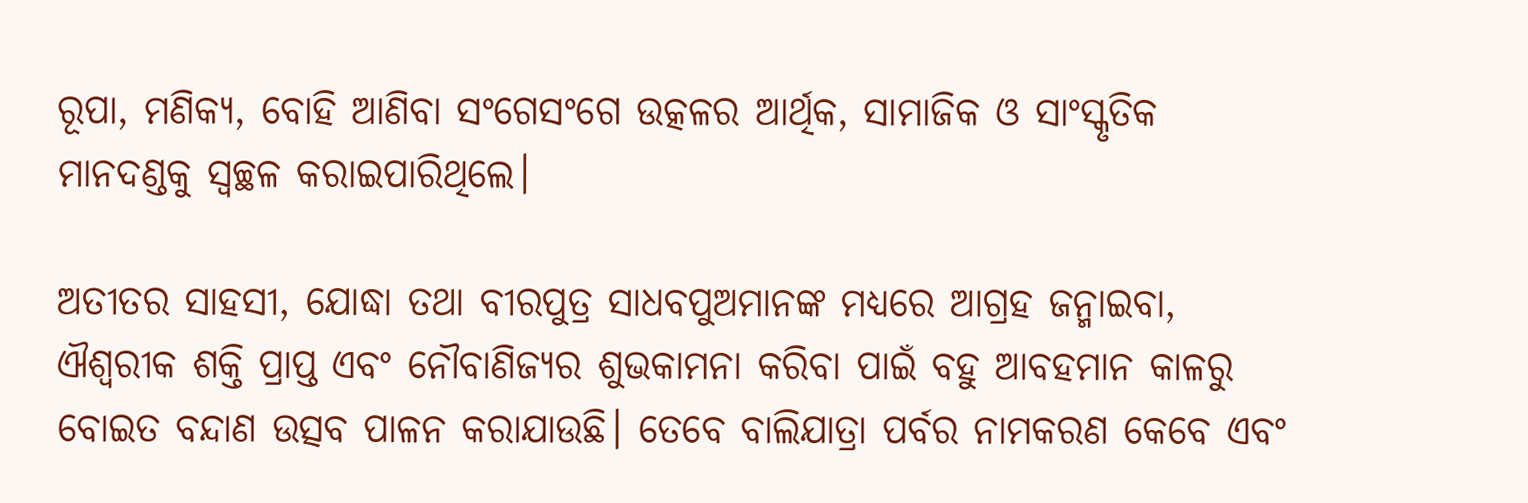ରୂପା, ମଣିକ୍ୟ, ବୋହି ଆଣିବା ସଂଗେସଂଗେ ଉତ୍କଳର ଆର୍ଥିକ, ସାମାଜିକ ଓ ସାଂସ୍କୃତିକ ମାନଦଣ୍ଡକୁ ସ୍ୱଚ୍ଛଳ କରାଇପାରିଥିଲେ।

ଅତୀତର ସାହସୀ, ଯୋଦ୍ଧା ତଥା ବୀରପୁତ୍ର ସାଧବପୁଅମାନଙ୍କ ମଧ୍ୟରେ ଆଗ୍ରହ ଜନ୍ମାଇବା, ଐଶ୍ୱରୀକ ଶକ୍ତି ପ୍ରାପ୍ତ ଏବଂ ନୌବାଣିଜ୍ୟର ଶୁଭକାମନା କରିବା ପାଇଁ ବହୁ ଆବହମାନ କାଳରୁ ବୋଇତ ବନ୍ଦାଣ ଉତ୍ସବ ପାଳନ କରାଯାଉଛି। ତେବେ ବାଲିଯାତ୍ରା ପର୍ବର ନାମକରଣ କେବେ ଏବଂ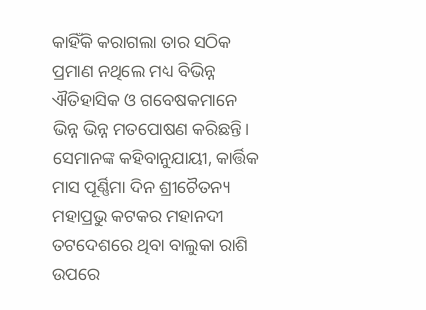କାହିଁକି କରାଗଲା ତାର ସଠିକ ପ୍ରମାଣ ନଥିଲେ ମଧ୍ୟ ବିଭିନ୍ନ ଐତିହାସିକ ଓ ଗବେଷକମାନେ ଭିନ୍ନ ଭିନ୍ନ ମତପୋଷଣ କରିଛନ୍ତି। ସେମାନଙ୍କ କହିବାନୁଯାୟୀ, କାର୍ତ୍ତିକ ମାସ ପୂର୍ଣ୍ଣିମା ଦିନ ଶ୍ରୀଚୈତନ୍ୟ ମହାପ୍ରଭୁ କଟକର ମହାନଦୀ ତଟଦେଶରେ ଥିବା ବାଲୁକା ରାଶି ଉପରେ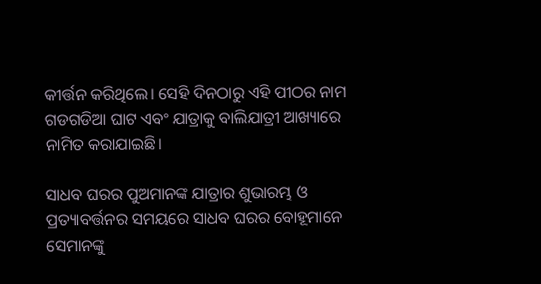କୀର୍ତ୍ତନ କରିଥିଲେ। ସେହି ଦିନଠାରୁ ଏହି ପୀଠର ନାମ ଗଡଗଡିଆ ଘାଟ ଏବଂ ଯାତ୍ରାକୁ ବାଲିଯାତ୍ରୀ ଆଖ୍ୟାରେ ନାମିତ କରାଯାଇଛି।

ସାଧବ ଘରର ପୁଅମାନଙ୍କ ଯାତ୍ରାର ଶୁଭାରମ୍ଭ ଓ ପ୍ରତ୍ୟାବର୍ତ୍ତନର ସମୟରେ ସାଧବ ଘରର ବୋହୂମାନେ ସେମାନଙ୍କୁ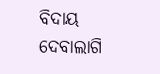ବିଦାୟ ଦେବାଲାଗି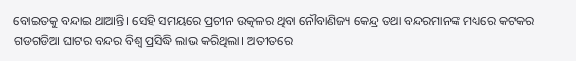ବୋଇତକୁ ବନ୍ଦାଇ ଥାଆନ୍ତି। ସେହି ସମୟରେ ପ୍ରଚୀନ ଉତ୍କଳର ଥିବା ନୌବାଣିଜ୍ୟ କେନ୍ଦ୍ର ତଥା ବନ୍ଦରମାନଙ୍କ ମଧ୍ୟରେ କଟକର ଗଡଗଡିଆ ଘାଟର ବନ୍ଦର ବିଶ୍ୱ ପ୍ରସିଦ୍ଧି ଲାଭ କରିଥିଲା। ଅତୀତରେ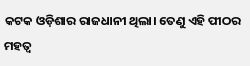କଟକ ଓଡ଼ିଶାର ରାଜଧାନୀ ଥିଲା। ତେଣୁ ଏହି ପୀଠର ମହତ୍ୱ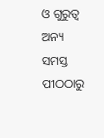ଓ ଗୁରୁତ୍ୱ ଅନ୍ୟ ସମସ୍ତ ପୀଠଠାରୁ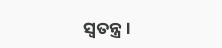ସ୍ୱତନ୍ତ୍ର।